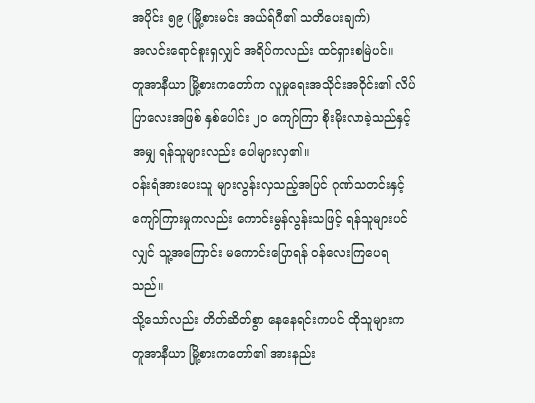အပိုင်း ၅၉ (မြို့စားမင်း အယ်ရ်ဂီ၏ သတိပေးချက်)
အလင်းရောင်စူးရှလျှင် အရိပ်ကလည်း ထင်ရှားစမြဲပင်။
တူအာနီယာ မြို့စားကတော်က လူမှုရေးအသိုင်းအဝိုင်း၏ လိပ်ပြာလေးအဖြစ် နှစ်ပေါင်း ၂၀ ကျော်ကြာ စိုးမိုးလာခဲ့သည်နှင့်အမျှ ရန်သူများလည်း ပေါများလှ၏။
ဝန်းရံအားပေးသူ များလွန်းလှသည့်အပြင် ဂုဏ်သတင်းနှင့် ကျော်ကြားမှုကလည်း ကောင်းမွန်လွန်းသဖြင့် ရန်သူများပင်လျှင် သူ့အကြောင်း မကောင်းပြောရန် ဝန်လေးကြပေရသည်။
သို့သော်လည်း တိတ်ဆိတ်စွာ နေနေရင်းကပင် ထိုသူများက တူအာနီယာ မြို့စားကတော်၏ အားနည်း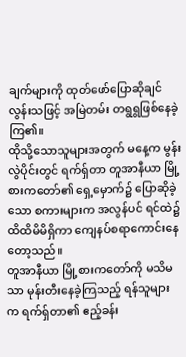ချက်များကို ထုတ်ဖော်ပြောဆိုချင်လွန်းသဖြင့် အမြဲတမ်း တရွရွဖြစ်နေခဲ့ကြ၏။
ထိုသို့သောသူများအတွက် မနေ့က မွန်းလွဲပိုင်းတွင် ရက်ရှ်တာ တူအာနီယာ မြို့စားကတော်၏ ရှေ့မှောက်၌ ပြောဆိုခဲ့သော စကားများက အလွန်ပင် ရင်ထဲ၌ ထိထိမိမိရှိကာ ကျေနပ်စရာကောင်းနေတော့သည်။
တူအာနီယာ မြို့စားကတော်ကို မသိမသာ မုန်းတီးနေခဲ့ကြသည့် ရန်သူများက ရက်ရှ်တာ၏ ဧည့်ခန်း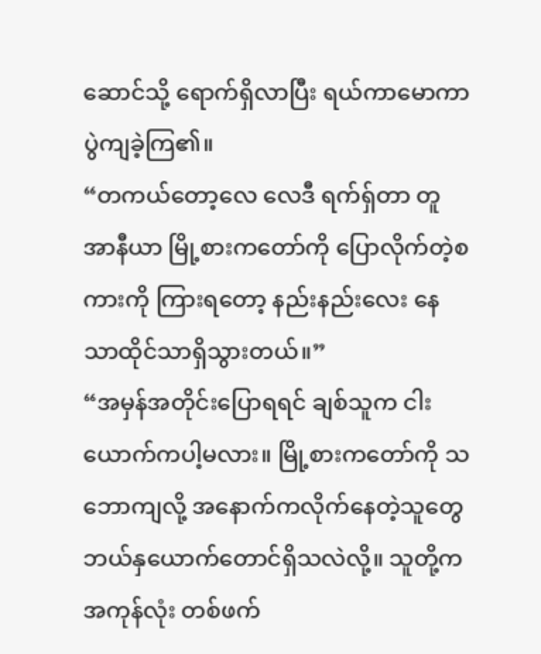ဆောင်သို့ ရောက်ရှိလာပြီး ရယ်ကာမောကာ ပွဲကျခဲ့ကြ၏။
“တကယ်တော့လေ လေဒီ ရက်ရှ်တာ တူအာနီယာ မြို့စားကတော်ကို ပြောလိုက်တဲ့စကားကို ကြားရတော့ နည်းနည်းလေး နေသာထိုင်သာရှိသွားတယ်။”
“အမှန်အတိုင်းပြောရရင် ချစ်သူက ငါးယောက်ကပါ့မလား။ မြို့စားကတော်ကို သဘောကျလို့ အနောက်ကလိုက်နေတဲ့သူတွေ ဘယ်နှယောက်တောင်ရှိသလဲလို့။ သူတို့က အကုန်လုံး တစ်ဖက်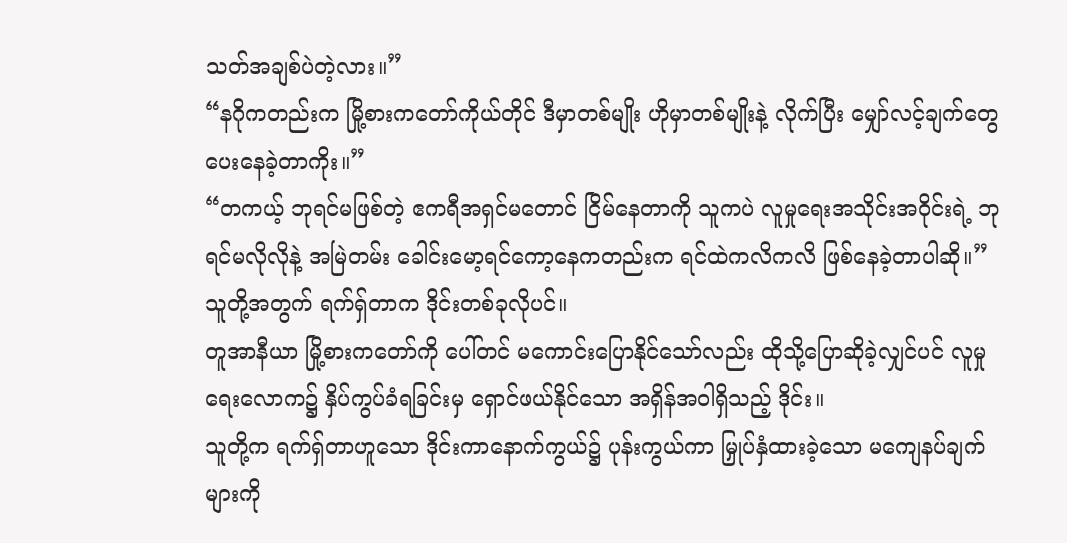သတ်အချစ်ပဲတဲ့လား။”
“နဂိုကတည်းက မြို့စားကတော်ကိုယ်တိုင် ဒီမှာတစ်မျိုး ဟိုမှာတစ်မျိုးနဲ့ လိုက်ပြီး မျှော်လင့်ချက်တွေ ပေးနေခဲ့တာကိုး။”
“တကယ့် ဘုရင်မဖြစ်တဲ့ ဧကရီအရှင်မတောင် ငြိမ်နေတာကို သူကပဲ လူမှုရေးအသိုင်းအဝိုင်းရဲ့ ဘုရင်မလိုလိုနဲ့ အမြဲတမ်း ခေါင်းမော့ရင်ကော့နေကတည်းက ရင်ထဲကလိကလိ ဖြစ်နေခဲ့တာပါဆို။”
သူတို့အတွက် ရက်ရှ်တာက ဒိုင်းတစ်ခုလိုပင်။
တူအာနီယာ မြို့စားကတော်ကို ပေါ်တင် မကောင်းပြောနိုင်သော်လည်း ထိုသို့ပြောဆိုခဲ့လျှင်ပင် လူမှုရေးလောက၌ နှိပ်ကွပ်ခံရခြင်းမှ ရှောင်ဖယ်နိုင်သော အရှိန်အဝါရှိသည့် ဒိုင်း။
သူတို့က ရက်ရှ်တာဟူသော ဒိုင်းကာနောက်ကွယ်၌ ပုန်းကွယ်ကာ မြှုပ်နှံထားခဲ့သော မကျေနပ်ချက်များကို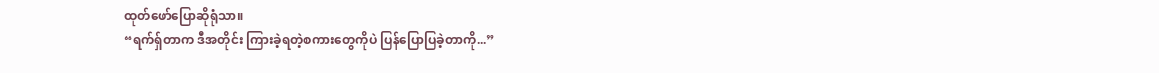ထုတ်ဖော်ပြောဆိုရုံသာ။
“ရက်ရှ်တာက ဒီအတိုင်း ကြားခဲ့ရတဲ့စကားတွေကိုပဲ ပြန်ပြောပြခဲ့တာကို...”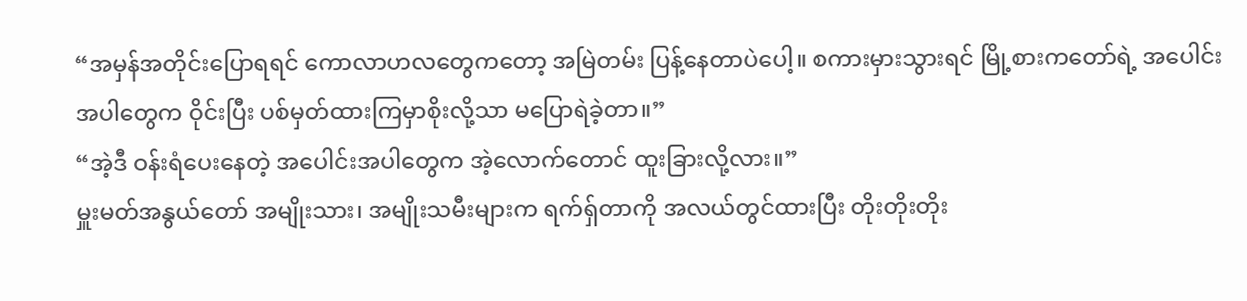“အမှန်အတိုင်းပြောရရင် ကောလာဟလတွေကတော့ အမြဲတမ်း ပြန့်နေတာပဲပေါ့။ စကားမှားသွားရင် မြို့စားကတော်ရဲ့ အပေါင်းအပါတွေက ဝိုင်းပြီး ပစ်မှတ်ထားကြမှာစိုးလို့သာ မပြောရဲခဲ့တာ။”
“အဲ့ဒီ ဝန်းရံပေးနေတဲ့ အပေါင်းအပါတွေက အဲ့လောက်တောင် ထူးခြားလို့လား။”
မှူးမတ်အနွယ်တော် အမျိုးသား၊ အမျိုးသမီးများက ရက်ရှ်တာကို အလယ်တွင်ထားပြီး တိုးတိုးတိုး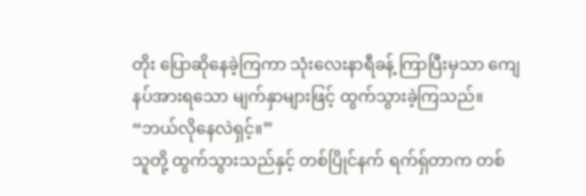တိုး ပြောဆိုနေခဲ့ကြကာ သုံးလေးနာရီခန့် ကြာပြီးမှသာ ကျေနပ်အားရသော မျက်နှာများဖြင့် ထွက်သွားခဲ့ကြသည်။
“ဘယ်လိုနေလဲရှင့်။”
သူတို့ ထွက်သွားသည်နှင့် တစ်ပြိုင်နက် ရက်ရှ်တာက တစ်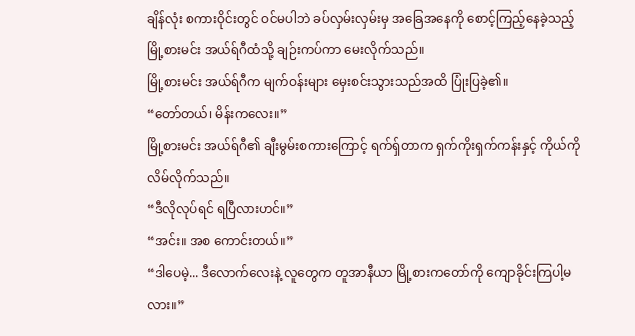ချိန်လုံး စကားဝိုင်းတွင် ဝင်မပါဘဲ ခပ်လှမ်းလှမ်းမှ အခြေအနေကို စောင့်ကြည့်နေခဲ့သည့် မြို့စားမင်း အယ်ရ်ဂီထံသို့ ချဉ်းကပ်ကာ မေးလိုက်သည်။
မြို့စားမင်း အယ်ရ်ဂီက မျက်ဝန်းများ မှေးစင်းသွားသည်အထိ ပြုံးပြခဲ့၏။
“တော်တယ်၊ မိန်းကလေး။”
မြို့စားမင်း အယ်ရ်ဂီ၏ ချီးမွမ်းစကားကြောင့် ရက်ရှ်တာက ရှက်ကိုးရှက်ကန်းနှင့် ကိုယ်ကို လိမ်လိုက်သည်။
“ဒီလိုလုပ်ရင် ရပြီလားဟင်။”
“အင်း။ အစ ကောင်းတယ်။”
“ဒါပေမဲ့... ဒီလောက်လေးနဲ့ လူတွေက တူအာနီယာ မြို့စားကတော်ကို ကျောခိုင်းကြပါ့မလား။”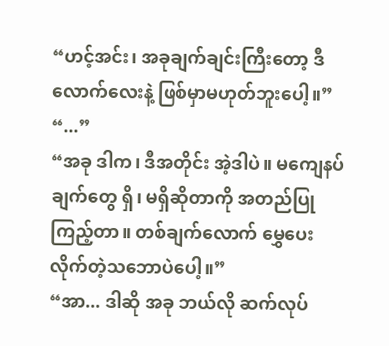“ဟင့်အင်း၊ အခုချက်ချင်းကြီးတော့ ဒီလောက်လေးနဲ့ ဖြစ်မှာမဟုတ်ဘူးပေါ့။”
“...”
“အခု ဒါက၊ ဒီအတိုင်း အဲ့ဒါပဲ။ မကျေနပ်ချက်တွေ ရှိ၊ မရှိဆိုတာကို အတည်ပြုကြည့်တာ။ တစ်ချက်လောက် မွှေပေးလိုက်တဲ့သဘောပဲပေါ့။”
“အာ... ဒါဆို အခု ဘယ်လို ဆက်လုပ်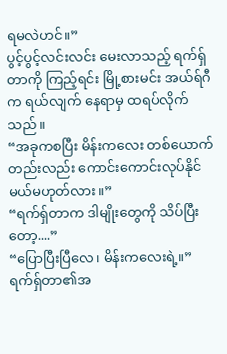ရမလဲဟင်။”
ပွင့်ပွင့်လင်းလင်း မေးလာသည့် ရက်ရှ်တာကို ကြည့်ရင်း မြို့စားမင်း အယ်ရ်ဂီက ရယ်လျက် နေရာမှ ထရပ်လိုက်သည်။
“အခုကစပြီး မိန်းကလေး တစ်ယောက်တည်းလည်း ကောင်းကောင်းလုပ်နိုင်မယ်မဟုတ်လား။”
“ရက်ရှ်တာက ဒါမျိုးတွေကို သိပ်ပြီးတော့....”
“ပြောပြီးပြီလေ၊ မိန်းကလေးရဲ့။”
ရက်ရှ်တာ၏အ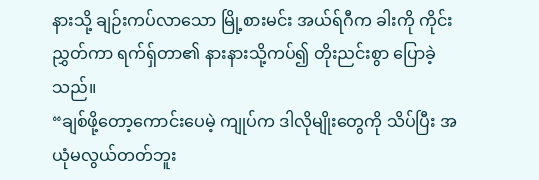နားသို့ ချဉ်းကပ်လာသော မြို့စားမင်း အယ်ရ်ဂီက ခါးကို ကိုင်းညွှတ်ကာ ရက်ရှ်တာ၏ နားနားသို့ကပ်၍ တိုးညင်းစွာ ပြောခဲ့သည်။
“ချစ်ဖို့တော့ကောင်းပေမဲ့ ကျုပ်က ဒါလိုမျိုးတွေကို သိပ်ပြီး အယုံမလွယ်တတ်ဘူး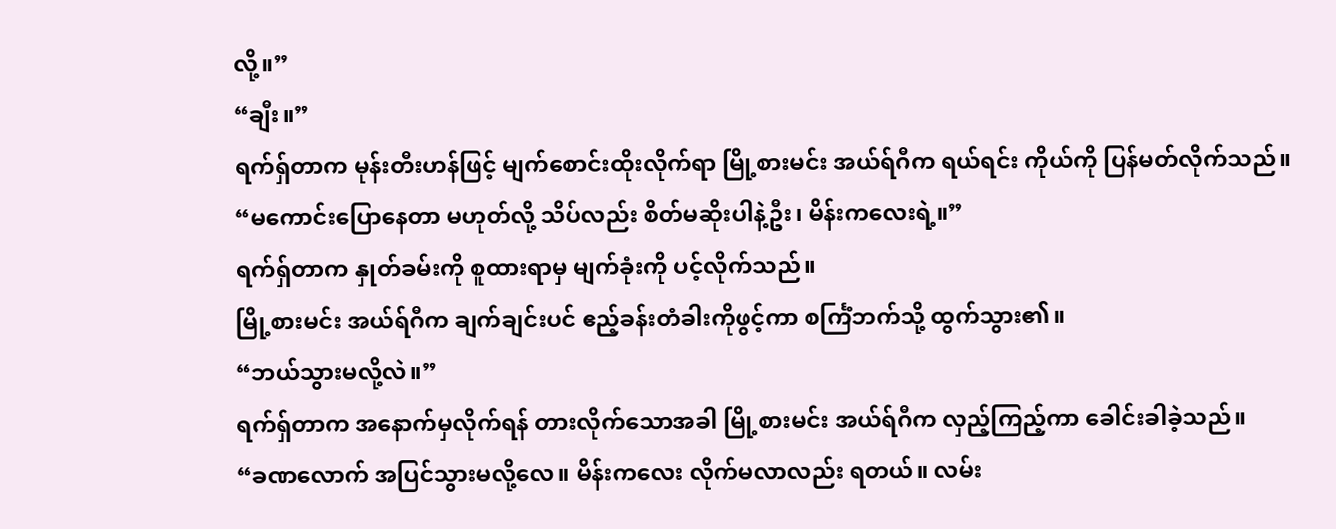လို့။”
“ချီး။”
ရက်ရှ်တာက မုန်းတီးဟန်ဖြင့် မျက်စောင်းထိုးလိုက်ရာ မြို့စားမင်း အယ်ရ်ဂီက ရယ်ရင်း ကိုယ်ကို ပြန်မတ်လိုက်သည်။
“မကောင်းပြောနေတာ မဟုတ်လို့ သိပ်လည်း စိတ်မဆိုးပါနဲ့ဦး၊ မိန်းကလေးရဲ့။”
ရက်ရှ်တာက နှုတ်ခမ်းကို စူထားရာမှ မျက်ခုံးကို ပင့်လိုက်သည်။
မြို့စားမင်း အယ်ရ်ဂီက ချက်ချင်းပင် ဧည့်ခန်းတံခါးကိုဖွင့်ကာ စင်္ကြံဘက်သို့ ထွက်သွား၏။
“ဘယ်သွားမလို့လဲ။”
ရက်ရှ်တာက အနောက်မှလိုက်ရန် တားလိုက်သောအခါ မြို့စားမင်း အယ်ရ်ဂီက လှည့်ကြည့်ကာ ခေါင်းခါခဲ့သည်။
“ခဏလောက် အပြင်သွားမလို့လေ။ မိန်းကလေး လိုက်မလာလည်း ရတယ်။ လမ်း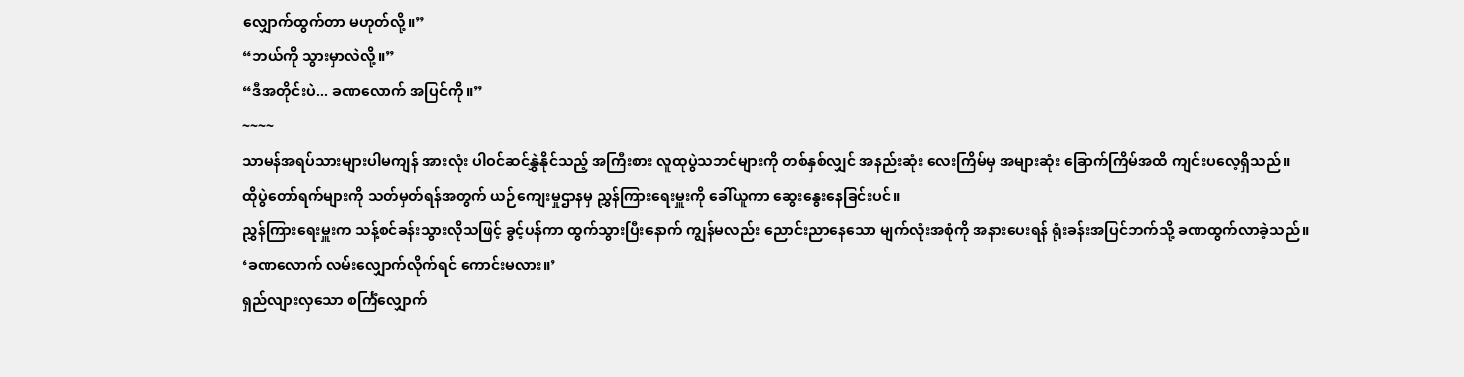လျှောက်ထွက်တာ မဟုတ်လို့။”
“ဘယ်ကို သွားမှာလဲလို့။”
“ဒီအတိုင်းပဲ... ခဏလောက် အပြင်ကို။”
~~~~
သာမန်အရပ်သားများပါမကျန် အားလုံး ပါဝင်ဆင်နွှဲနိုင်သည့် အကြီးစား လူထုပွဲသဘင်များကို တစ်နှစ်လျှင် အနည်းဆုံး လေးကြိမ်မှ အများဆုံး ခြောက်ကြိမ်အထိ ကျင်းပလေ့ရှိသည်။
ထိုပွဲတော်ရက်များကို သတ်မှတ်ရန်အတွက် ယဉ်ကျေးမှုဌာနမှ ညွှန်ကြားရေးမှူးကို ခေါ်ယူကာ ဆွေးနွေးနေခြင်းပင်။
ညွှန်ကြားရေးမှူးက သန့်စင်ခန်းသွားလိုသဖြင့် ခွင့်ပန်ကာ ထွက်သွားပြီးနောက် ကျွန်မလည်း ညောင်းညာနေသော မျက်လုံးအစုံကို အနားပေးရန် ရုံးခန်းအပြင်ဘက်သို့ ခဏထွက်လာခဲ့သည်။
‘ခဏလောက် လမ်းလျှောက်လိုက်ရင် ကောင်းမလား။’
ရှည်လျားလှသော စင်္ကြံလျှောက်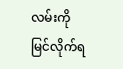လမ်းကို မြင်လိုက်ရ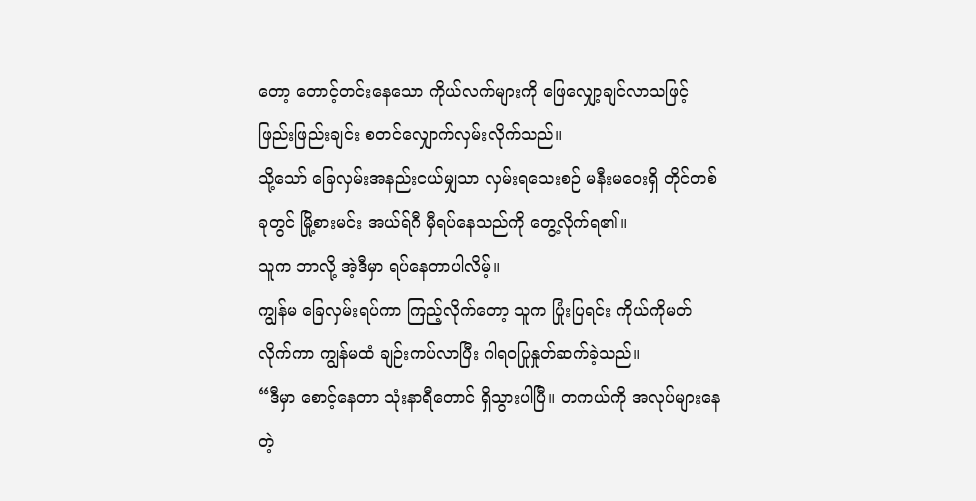တော့ တောင့်တင်းနေသော ကိုယ်လက်များကို ဖြေလျှော့ချင်လာသဖြင့် ဖြည်းဖြည်းချင်း စတင်လျှောက်လှမ်းလိုက်သည်။
သို့သော် ခြေလှမ်းအနည်းငယ်မျှသာ လှမ်းရသေးစဉ် မနီးမဝေးရှိ တိုင်တစ်ခုတွင် မြို့စားမင်း အယ်ရ်ဂီ မှီရပ်နေသည်ကို တွေ့လိုက်ရ၏။
သူက ဘာလို့ အဲ့ဒီမှာ ရပ်နေတာပါလိမ့်။
ကျွန်မ ခြေလှမ်းရပ်ကာ ကြည့်လိုက်တော့ သူက ပြုံးပြရင်း ကိုယ်ကိုမတ်လိုက်ကာ ကျွန်မထံ ချဉ်းကပ်လာပြီး ဂါရဝပြုနှုတ်ဆက်ခဲ့သည်။
“ဒီမှာ စောင့်နေတာ သုံးနာရီတောင် ရှိသွားပါပြီ။ တကယ်ကို အလုပ်များနေတဲ့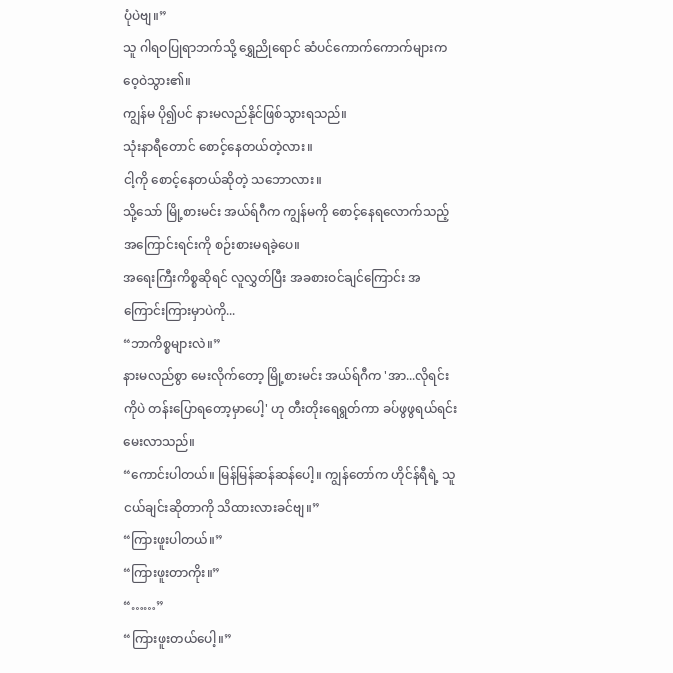ပုံပဲဗျ။”
သူ ဂါရဝပြုရာဘက်သို့ ရွှေညိုရောင် ဆံပင်ကောက်ကောက်များက ဝေ့ဝဲသွား၏။
ကျွန်မ ပို၍ပင် နားမလည်နိုင်ဖြစ်သွားရသည်။
သုံးနာရီတောင် စောင့်နေတယ်တဲ့လား။
ငါ့ကို စောင့်နေတယ်ဆိုတဲ့ သဘောလား။
သို့သော် မြို့စားမင်း အယ်ရ်ဂီက ကျွန်မကို စောင့်နေရလောက်သည့် အကြောင်းရင်းကို စဉ်းစားမရခဲ့ပေ။
အရေးကြီးကိစ္စဆိုရင် လူလွှတ်ပြီး အခစားဝင်ချင်ကြောင်း အကြောင်းကြားမှာပဲကို...
“ဘာကိစ္စများလဲ။”
နားမလည်စွာ မေးလိုက်တော့ မြို့စားမင်း အယ်ရ်ဂီက 'အာ...လိုရင်းကိုပဲ တန်းပြောရတော့မှာပေါ့' ဟု တီးတိုးရေရွတ်ကာ ခပ်ဖွဖွရယ်ရင်း မေးလာသည်။
“ကောင်းပါတယ်။ မြန်မြန်ဆန်ဆန်ပေါ့။ ကျွန်တော်က ဟိုင်န်ရီရဲ့ သူငယ်ချင်းဆိုတာကို သိထားလားခင်ဗျ။”
“ကြားဖူးပါတယ်။”
“ကြားဖူးတာကိုး။”
“……”
“ကြားဖူးတယ်ပေါ့။”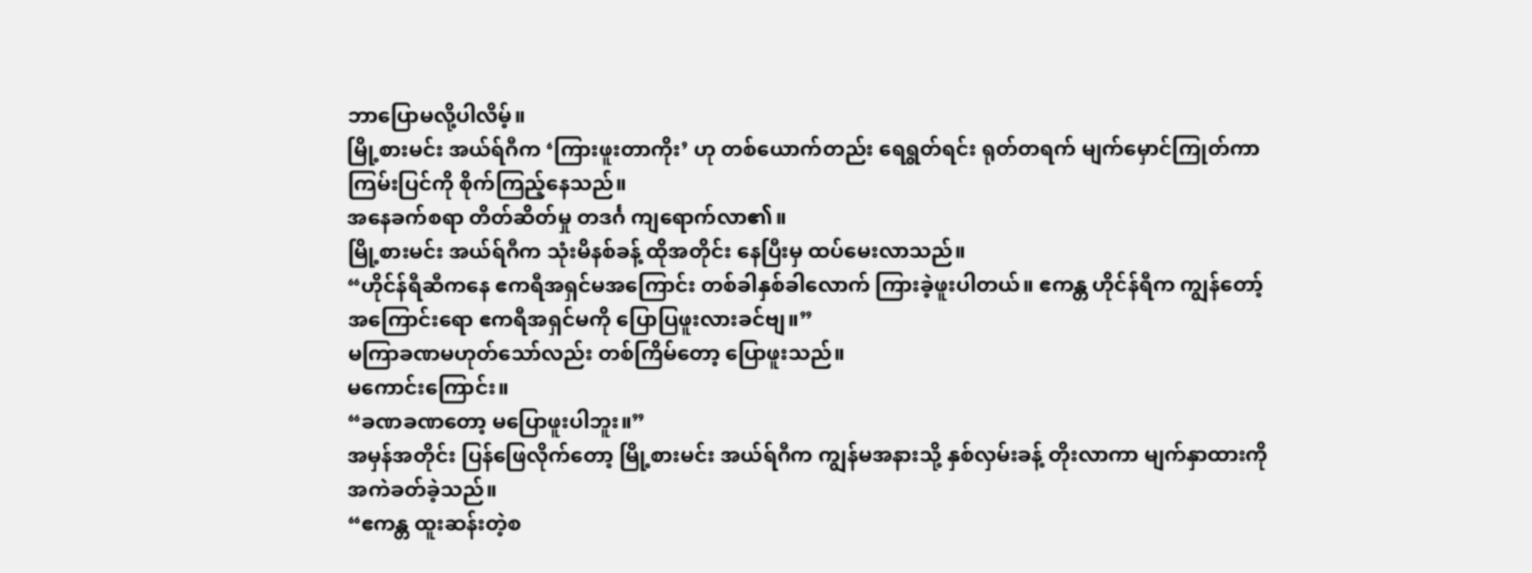ဘာပြောမလို့ပါလိမ့်။
မြို့စားမင်း အယ်ရ်ဂီက ‘ကြားဖူးတာကိုး’ ဟု တစ်ယောက်တည်း ရေရွတ်ရင်း ရုတ်တရက် မျက်မှောင်ကြုတ်ကာ ကြမ်းပြင်ကို စိုက်ကြည့်နေသည်။
အနေခက်စရာ တိတ်ဆိတ်မှု တဒင်္ဂ ကျရောက်လာ၏။
မြို့စားမင်း အယ်ရ်ဂီက သုံးမိနစ်ခန့် ထိုအတိုင်း နေပြီးမှ ထပ်မေးလာသည်။
“ဟိုင်န်ရီဆီကနေ ဧကရီအရှင်မအကြောင်း တစ်ခါနှစ်ခါလောက် ကြားခဲ့ဖူးပါတယ်။ ဧကန္တ ဟိုင်န်ရီက ကျွန်တော့်အကြောင်းရော ဧကရီအရှင်မကို ပြောပြဖူးလားခင်ဗျ။”
မကြာခဏမဟုတ်သော်လည်း တစ်ကြိမ်တော့ ပြောဖူးသည်။
မကောင်းကြောင်း။
“ခဏခဏတော့ မပြောဖူးပါဘူး။”
အမှန်အတိုင်း ပြန်ဖြေလိုက်တော့ မြို့စားမင်း အယ်ရ်ဂီက ကျွန်မအနားသို့ နှစ်လှမ်းခန့် တိုးလာကာ မျက်နှာထားကို အကဲခတ်ခဲ့သည်။
“ဧကန္တ ထူးဆန်းတဲ့စ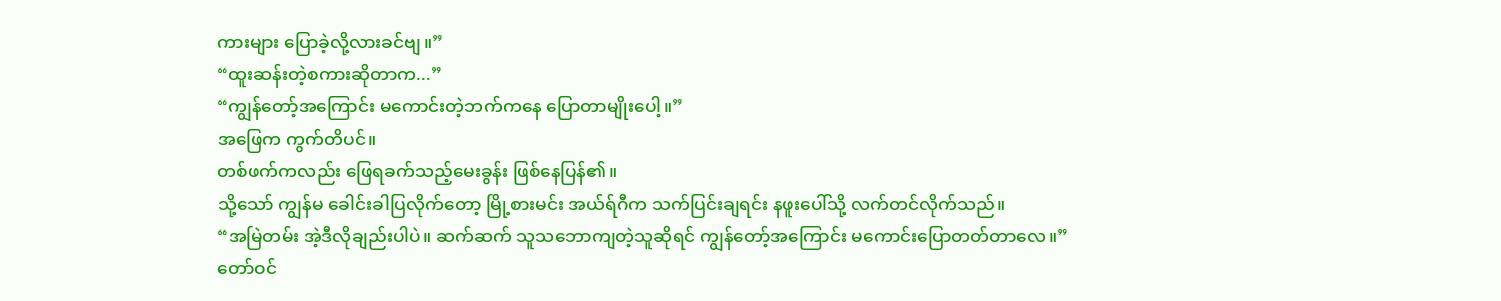ကားများ ပြောခဲ့လို့လားခင်ဗျ။”
“ထူးဆန်းတဲ့စကားဆိုတာက...”
“ကျွန်တော့်အကြောင်း မကောင်းတဲ့ဘက်ကနေ ပြောတာမျိုးပေါ့။”
အဖြေက ကွက်တိပင်။
တစ်ဖက်ကလည်း ဖြေရခက်သည့်မေးခွန်း ဖြစ်နေပြန်၏။
သို့သော် ကျွန်မ ခေါင်းခါပြလိုက်တော့ မြို့စားမင်း အယ်ရ်ဂီက သက်ပြင်းချရင်း နဖူးပေါ်သို့ လက်တင်လိုက်သည်။
“အမြဲတမ်း အဲ့ဒီလိုချည်းပါပဲ။ ဆက်ဆက် သူသဘောကျတဲ့သူဆိုရင် ကျွန်တော့်အကြောင်း မကောင်းပြောတတ်တာလေ။”
တော်ဝင်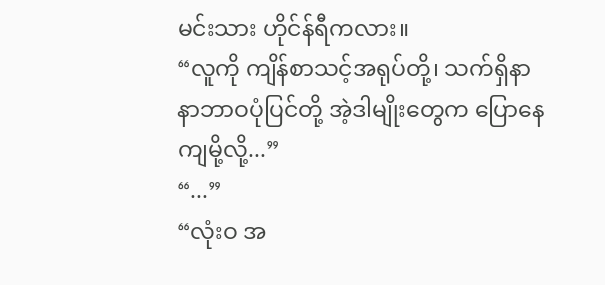မင်းသား ဟိုင်န်ရီကလား။
“လူကို ကျိန်စာသင့်အရုပ်တို့၊ သက်ရှိနာနာဘာဝပုံပြင်တို့ အဲ့ဒါမျိုးတွေက ပြောနေကျမို့လို့...”
“...”
“လုံးဝ အ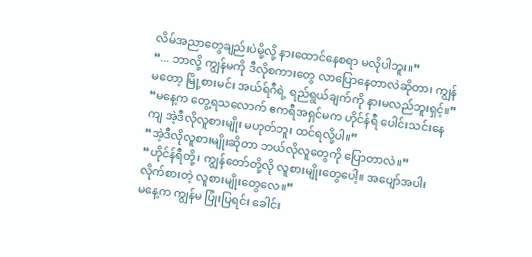လိမ်အညာတွေချည်းပဲမို့လို့ နားထောင်နေစရာ မလိုပါဘူး။”
“... ဘာလို့ ကျွန်မကို ဒီလိုစကားတွေ လာပြောနေတာလဲဆိုတာ၊ ကျွန်မတော့ မြို့စားမင်း အယ်ရ်ဂီရဲ့ ရည်ရွယ်ချက်ကို နားမလည်ဘူးရှင့်။”
“မနေ့က တွေ့ရသလောက် ဧကရီအရှင်မက ဟိုင်န်ရီ ပေါင်းသင်းနေကျ အဲ့ဒီလိုလူစားမျိုး မဟုတ်ဘူး ထင်ရလို့ပါ။”
“အဲ့ဒီလိုလူစားမျိုးဆိုတာ ဘယ်လိုလူတွေကို ပြောတာလဲ။”
“ဟိုင်န်ရီတို့၊ ကျွန်တော်တို့လို လူစားမျိုးတွေပေါ့။ အပျော်အပါးလိုက်စားတဲ့ လူစားမျိုးတွေလေ။”
မနေ့က ကျွန်မ ပြုံးပြရင်း ခေါင်း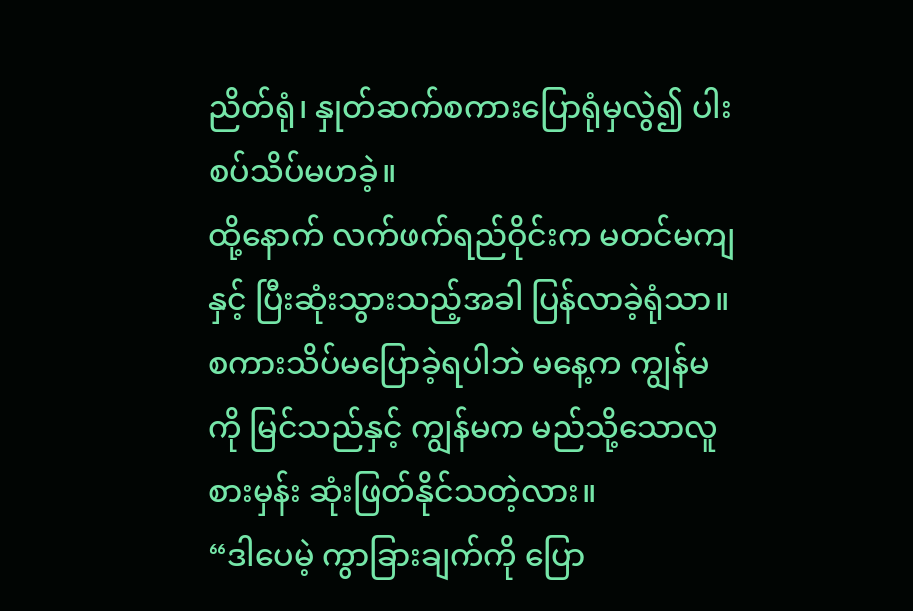ညိတ်ရုံ၊ နှုတ်ဆက်စကားပြောရုံမှလွဲ၍ ပါးစပ်သိပ်မဟခဲ့။
ထို့နောက် လက်ဖက်ရည်ဝိုင်းက မတင်မကျနှင့် ပြီးဆုံးသွားသည့်အခါ ပြန်လာခဲ့ရုံသာ။
စကားသိပ်မပြောခဲ့ရပါဘဲ မနေ့က ကျွန်မကို မြင်သည်နှင့် ကျွန်မက မည်သို့သောလူစားမှန်း ဆုံးဖြတ်နိုင်သတဲ့လား။
“ဒါပေမဲ့ ကွာခြားချက်ကို ပြော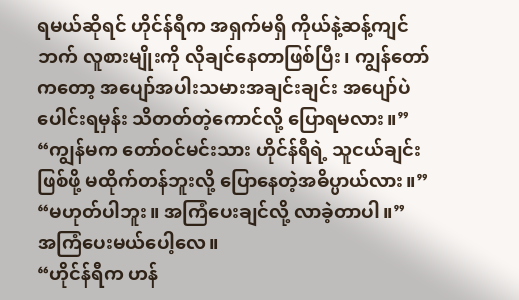ရမယ်ဆိုရင် ဟိုင်န်ရီက အရှက်မရှိ ကိုယ်နဲ့ဆန့်ကျင်ဘက် လူစားမျိုးကို လိုချင်နေတာဖြစ်ပြီး၊ ကျွန်တော်ကတော့ အပျော်အပါးသမားအချင်းချင်း အပျော်ပဲပေါင်းရမှန်း သိတတ်တဲ့ကောင်လို့ ပြောရမလား။”
“ကျွန်မက တော်ဝင်မင်းသား ဟိုင်န်ရီရဲ့ သူငယ်ချင်းဖြစ်ဖို့ မထိုက်တန်ဘူးလို့ ပြောနေတဲ့အဓိပ္ပာယ်လား။”
“မဟုတ်ပါဘူး။ အကြံပေးချင်လို့ လာခဲ့တာပါ။”
အကြံပေးမယ်ပေါ့လေ။
“ဟိုင်န်ရီက ဟန်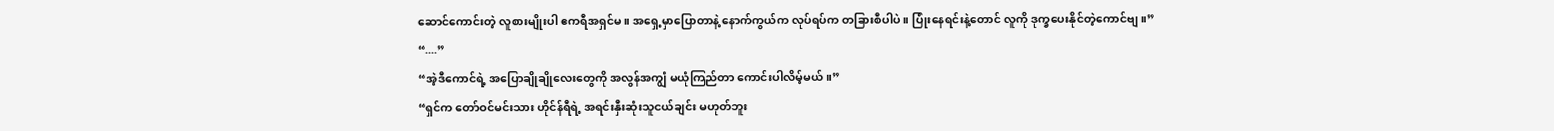ဆောင်ကောင်းတဲ့ လူစားမျိုးပါ ဧကရီအရှင်မ။ အရှေ့မှာပြောတာနဲ့ နောက်ကွယ်က လုပ်ရပ်က တခြားစီပါပဲ။ ပြုံးနေရင်းနဲ့တောင် လူကို ဒုက္ခပေးနိုင်တဲ့ကောင်ဗျ။”
“....”
“အဲ့ဒီကောင်ရဲ့ အပြောချိုချိုလေးတွေကို အလွန်အကျွံ မယုံကြည်တာ ကောင်းပါလိမ့်မယ်။”
“ရှင်က တော်ဝင်မင်းသား ဟိုင်န်ရီရဲ့ အရင်းနှီးဆုံးသူငယ်ချင်း မဟုတ်ဘူး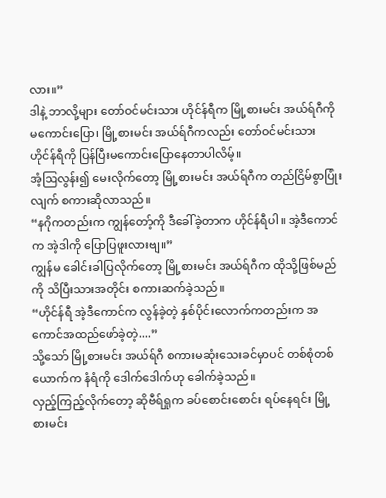လား။”
ဒါနဲ့ ဘာလို့များ တော်ဝင်မင်းသား ဟိုင်န်ရီက မြို့စားမင်း အယ်ရ်ဂီကို မကောင်းပြော၊ မြို့စားမင်း အယ်ရ်ဂီကလည်း တော်ဝင်မင်းသား ဟိုင်န်ရီကို ပြန်ပြီးမကောင်းပြောနေတာပါလိမ့်။
အံ့ဩလွန်း၍ မေးလိုက်တော့ မြို့စားမင်း အယ်ရ်ဂီက တည်ငြိမ်စွာပြုံးလျက် စကားဆိုလာသည်။
“နဂိုကတည်းက ကျွန်တော့်ကို ဒီခေါ်ခဲ့တာက ဟိုင်န်ရီပါ။ အဲ့ဒီကောင်က အဲ့ဒါကို ပြောပြဖူးလားဗျ။”
ကျွန်မ ခေါင်းခါပြလိုက်တော့ မြို့စားမင်း အယ်ရ်ဂီက ထိုသို့ဖြစ်မည်ကို သိပြီးသားအတိုင်း စကားဆက်ခဲ့သည်။
“ဟိုင်န်ရီ အဲ့ဒီကောင်က လွန်ခဲ့တဲ့ နှစ်ပိုင်းလောက်ကတည်းက အကောင်အထည်ဖော်ခဲ့တဲ့....”
သို့သော် မြို့စားမင်း အယ်ရ်ဂီ စကားမဆုံးသေးခင်မှာပင် တစ်စုံတစ်ယောက်က နံရံကို ဒေါက်ဒေါက်ဟု ခေါက်ခဲ့သည်။
လှည့်ကြည့်လိုက်တော့ ဆိုဗီရ်ရှုက ခပ်စောင်းစောင်း ရပ်နေရင်း မြို့စားမင်း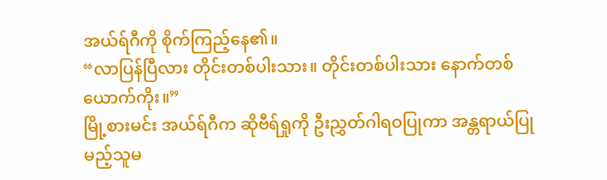အယ်ရ်ဂီကို စိုက်ကြည့်နေ၏။
“လာပြန်ပြီလား တိုင်းတစ်ပါးသား။ တိုင်းတစ်ပါးသား နောက်တစ်ယောက်ကိုး။”
မြို့စားမင်း အယ်ရ်ဂီက ဆိုဗီရ်ရှုကို ဦးညွှတ်ဂါရဝပြုကာ အန္တရာယ်ပြုမည့်သူမ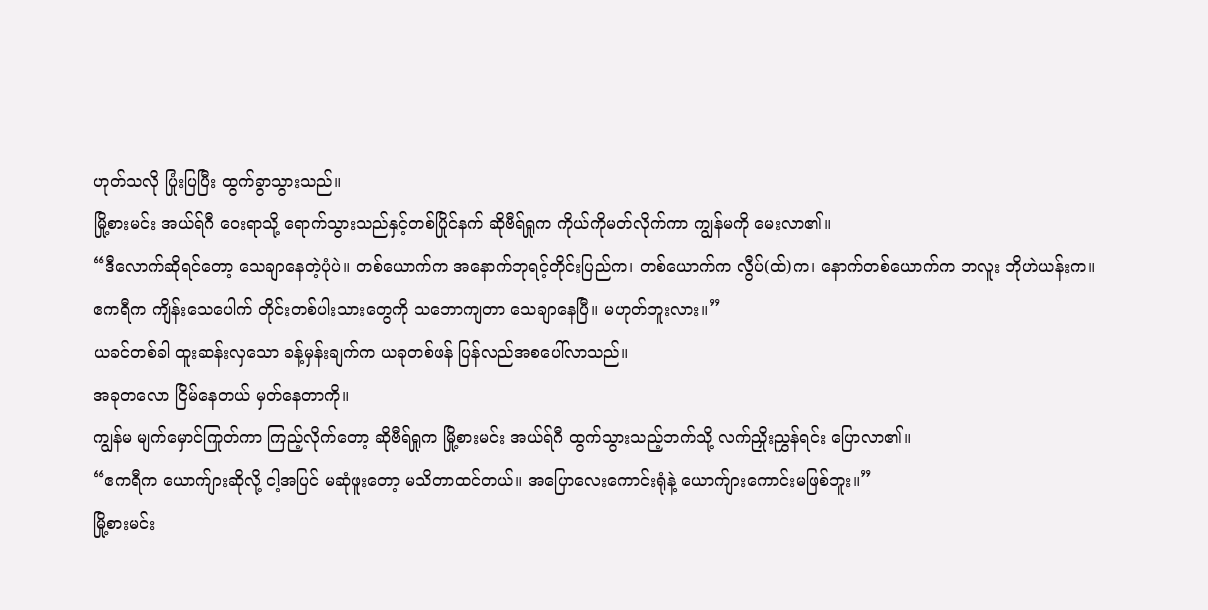ဟုတ်သလို ပြုံးပြပြီး ထွက်ခွာသွားသည်။
မြို့စားမင်း အယ်ရ်ဂီ ဝေးရာသို့ ရောက်သွားသည်နှင့်တစ်ပြိုင်နက် ဆိုဗီရ်ရှုက ကိုယ်ကိုမတ်လိုက်ကာ ကျွန်မကို မေးလာ၏။
“ဒီလောက်ဆိုရင်တော့ သေချာနေတဲ့ပုံပဲ။ တစ်ယောက်က အနောက်ဘုရင့်တိုင်းပြည်က၊ တစ်ယောက်က လွီပ်(ထ်)က၊ နောက်တစ်ယောက်က ဘလူး ဘိုဟဲယန်းက။ ဧကရီက ကျိန်းသေပေါက် တိုင်းတစ်ပါးသားတွေကို သဘောကျတာ သေချာနေပြီ။ မဟုတ်ဘူးလား။”
ယခင်တစ်ခါ ထူးဆန်းလှသော ခန့်မှန်းချက်က ယခုတစ်ဖန် ပြန်လည်အစပေါ်လာသည်။
အခုတလော ငြိမ်နေတယ် မှတ်နေတာကို။
ကျွန်မ မျက်မှောင်ကြုတ်ကာ ကြည့်လိုက်တော့ ဆိုဗီရ်ရှုက မြို့စားမင်း အယ်ရ်ဂီ ထွက်သွားသည့်ဘက်သို့ လက်ညှိုးညွှန်ရင်း ပြောလာ၏။
“ဧကရီက ယောက်ျားဆိုလို့ ငါ့အပြင် မဆုံဖူးတော့ မသိတာထင်တယ်။ အပြောလေးကောင်းရုံနဲ့ ယောက်ျားကောင်းမဖြစ်ဘူး။”
မြို့စားမင်း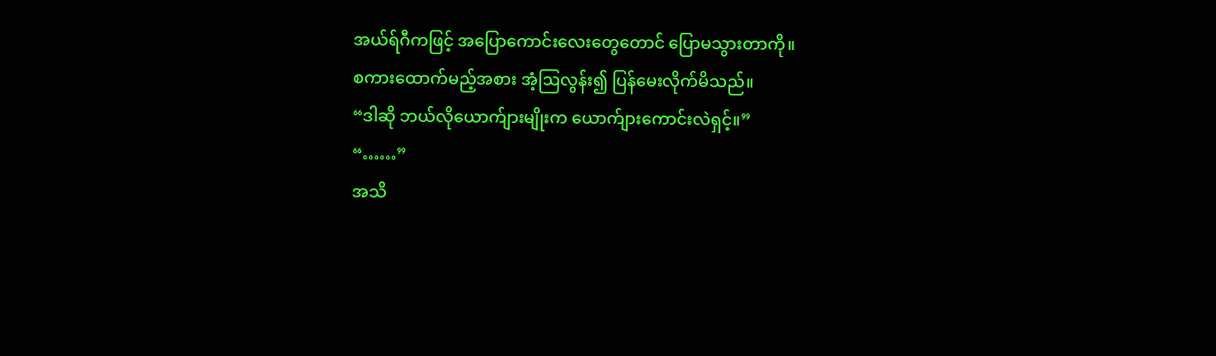အယ်ရ်ဂီကဖြင့် အပြောကောင်းလေးတွေတောင် ပြောမသွားတာကို။
စကားထောက်မည့်အစား အံ့ဩလွန်း၍ ပြန်မေးလိုက်မိသည်။
“ဒါဆို ဘယ်လိုယောက်ျားမျိုးက ယောက်ျားကောင်းလဲရှင့်။”
“……”
အသိ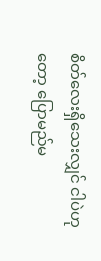စိတ်လေးရှိသေးလျှင် ငါပဲဟုတော့ ပြောမည်မ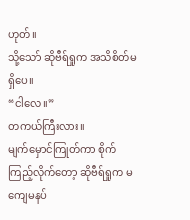ဟုတ်။
သို့သော် ဆိုဗီရ်ရှုက အသိစိတ်မရှိပေ။
“ငါလေ။”
တကယ်ကြီးလား။
မျက်မှောင်ကြုတ်ကာ စိုက်ကြည့်လိုက်တော့ ဆိုဗီရ်ရှုက မကျေမနပ်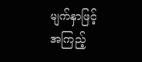မျက်နှာဖြင့် အကြည့်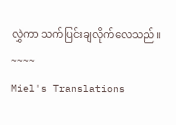လွှဲကာ သက်ပြင်းချလိုက်လေသည်။
~~~~
Miel's Translations